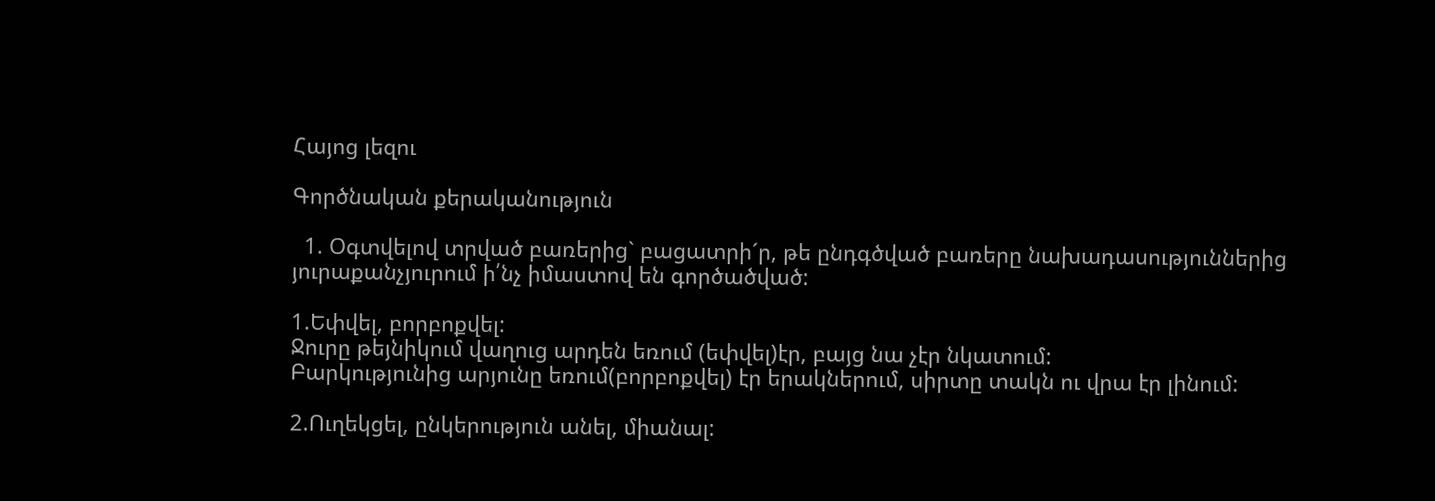Հայոց լեզու

Գործնական քերականություն

  1. Օգտվելով տրված բառերից` բացատրի´ր, թե ընդգծված բառերը նախադասություններից յուրաքանչյուրում ի՛նչ իմաստով են գործածված:

1.Եփվել, բորբոքվել:
Ջուրը թեյնիկում վաղուց արդեն եռում (եփվել)էր, բայց նա չէր նկատում:
Բարկությունից արյունը եռում(բորբոքվել) էր երակներում, սիրտը տակն ու վրա էր լինում:

2.Ուղեկցել, ընկերություն անել, միանալ: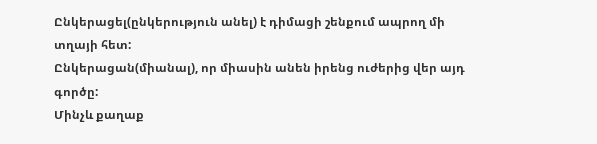Ընկերացել(ընկերություն անել) է դիմացի շենքում ապրող մի տղայի հետ:
Ընկերացան(միանալ), որ միասին անեն իրենց ուժերից վեր այդ գործը:
Մինչև քաղաք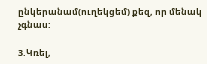ընկերանամ(ուղեկցեմ) քեզ, որ մենակ չգնաս:

3.Կռել,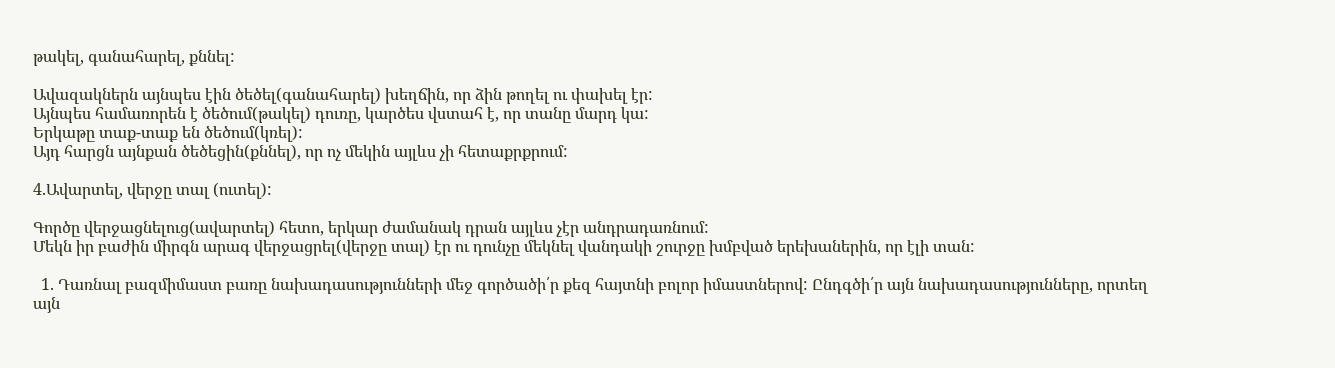թակել, գանահարել, քննել:

Ավազակներն այնպես էին ծեծել(գանահարել) խեղճին, որ ձին թողել ու փախել էր:
Այնպես համառորեն է ծեծում(թակել) դուռը, կարծես վստահ է, որ տանը մարդ կա:
Երկաթը տաք-տաք են ծեծում(կռել):
Այդ հարցն այնքան ծեծեցին(քննել), որ ոչ մեկին այլևս չի հետաքրքրում:

4.Ավարտել, վերջը տալ (ուտել):

Գործը վերջացնելուց(ավարտել) հետո, երկար ժամանակ դրան այլևս չէր անդրադառնում:
Մեկն իր բաժին միրգն արագ վերջացրել(վերջը տալ) էր ու դունչը մեկնել վանդակի շուրջը խմբված երեխաներին, որ էլի տան:

  1. Դառնալ բազմիմաստ բառը նախադասությունների մեջ գործածի՛ր քեզ հայտնի բոլոր իմաստներով: Ընդգծի՛ր այն նախադասությունները, որտեղ այն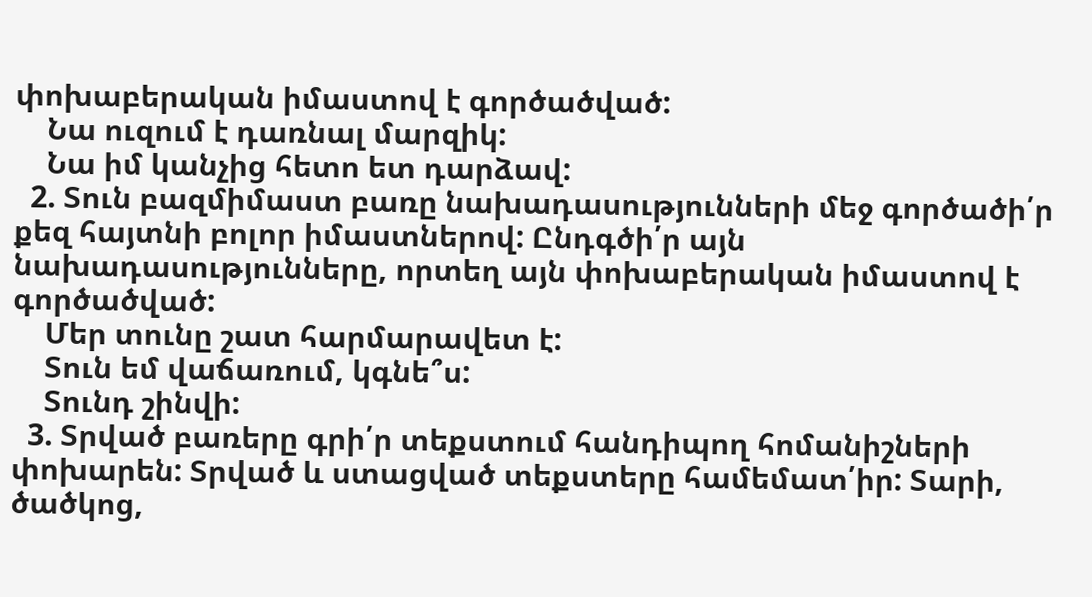փոխաբերական իմաստով է գործածված:
    Նա ուզում է դառնալ մարզիկ:
    Նա իմ կանչից հետո ետ դարձավ:
  2. Տուն բազմիմաստ բառը նախադասությունների մեջ գործածի՛ր քեզ հայտնի բոլոր իմաստներով: Ընդգծի՛ր այն նախադասությունները, որտեղ այն փոխաբերական իմաստով է գործածված:
    Մեր տունը շատ հարմարավետ է:
    Տուն եմ վաճառում, կգնե՞ս:
    Տունդ շինվի:
  3. Տրված բառերը գրի՛ր տեքստում հանդիպող հոմանիշների փոխարեն: Տրված և ստացված տեքստերը համեմատ՛իր: Տարի, ծածկոց,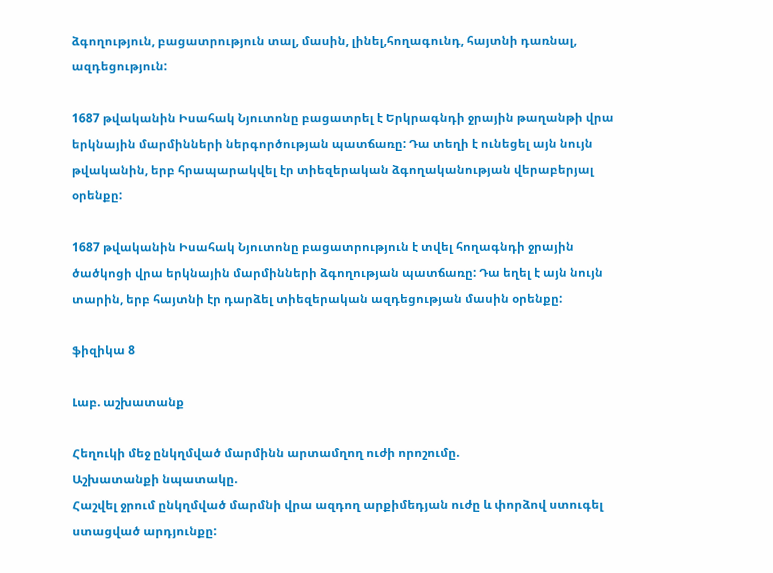ձգողություն, բացատրություն տալ, մասին, լինել,հողագունդ, հայտնի դառնալ, ազդեցություն:

1687 թվականին Իսահակ Նյուտոնը բացատրել է Երկրագնդի ջրային թաղանթի վրա երկնային մարմինների ներգործության պատճառը: Դա տեղի է ունեցել այն նույն թվականին, երբ հրապարակվել էր տիեզերական ձգողականության վերաբերյալ օրենքը:

1687 թվականին Իսահակ Նյուտոնը բացատրություն է տվել հողագնդի ջրային ծածկոցի վրա երկնային մարմինների ձգողության պատճառը: Դա եղել է այն նույն տարին, երբ հայտնի էր դարձել տիեզերական ազդեցության մասին օրենքը:

ֆիզիկա 8

Լաբ. աշխատանք

Հեղուկի մեջ ընկղմված մարմինն արտամղող ուժի որոշումը.
Աշխատանքի նպատակը.
Հաշվել ջրում ընկղմված մարմնի վրա ազդող արքիմեդյան ուժը և փորձով ստուգել ստացված արդյունքը: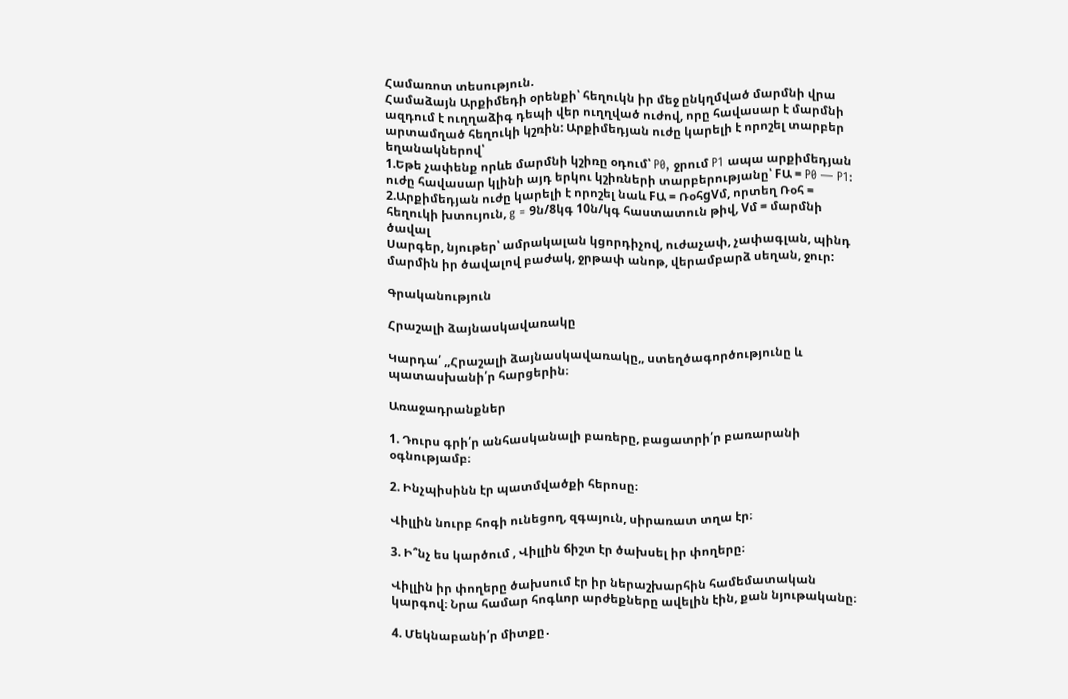Համառոտ տեսություն.
Համաձայն Արքիմեդի օրենքի՝ հեղուկն իր մեջ ընկղմված մարմնի վրա ազդում է ուղղաձիգ դեպի վեր ուղղված ուժով, որը հավասար է մարմնի արտամղած հեղուկի կշռին: Արքիմեդյան ուժը կարելի է որոշել տարբեր եղանակներով՝
1.Եթե չափենք որևե մարմնի կշիռը օդում՝ P0, ջրում P1 ապա արքիմեդյան ուժը հավասար կլինի այդ երկու կշիռների տարբերությանը՝ FԱ = P0 — P1:
2.Արքիմեդյան ուժը կարելի է որոշել նաև FԱ = ՌօհgVմ, որտեղ Ռօհ = հեղուկի խտույուն, g = 9ն/8կգ 10ն/կգ հաստատուն թիվ, Vմ = մարմնի ծավալ
Սարգեր, նյութեր՝ ամրակալան կցորդիչով, ուժաչափ, չափագլան, պինդ մարմին իր ծավալով բաժակ, ջրթափ անոթ, վերամբարձ սեղան, ջուր:

Գրականություն

Հրաշալի ձայնասկավառակը

Կարդա՛ ,,Հրաշալի ձայնասկավառակը,, ստեղծագործությունը և պատասխանի՛ր հարցերին։

Առաջադրանքներ

1. Դուրս գրի՛ր անհասկանալի բառերը, բացատրի՛ր բառարանի օգնությամբ։

2. Ինչպիսինն էր պատմվածքի հերոսը։

Վիլլին նուրբ հոգի ունեցող, զգայուն, սիրառատ տղա էր։

3. Ի՞նչ ես կարծում , Վիլլին ճիշտ էր ծախսել իր փողերը։

Վիլլին իր փողերը ծախսում էր իր ներաշխարհին համեմատական կարգով։ Նրա համար հոգևոր արժեքները ավելին էին, քան նյութականը։

4. Մեկնաբանի՛ր միտքը․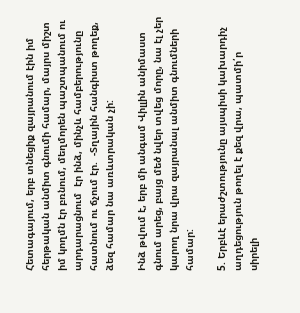Հետագայում, երբ տնեցիք զայրանում էին իմ հերթական անմիտ գնումի համար, մայրս միշտ իմ կողմն էր բռնում, մեղմորեն պաշտպանում ու արդարացնում  էր ինձ, մինչև համբերությունը հատնում ու ճչում էր.  -Տղային հանգիստ թողեք, ձեզ համար նա առևտրական չի:

Ինձ թվում է, երբ մի անգամ Վիլլին անիմաստ գնում արեց, բայց մեծ նվեր տվեց մորը, նա էլ չեր կարող նրա վրա զայրանալ անմիտ գնումների համար:

5. Երբևէ երաժշտությունը այսպիսի կախարդիչ աղդեցություն թողել է քեզ վրա, պատմի՛ր սիրելի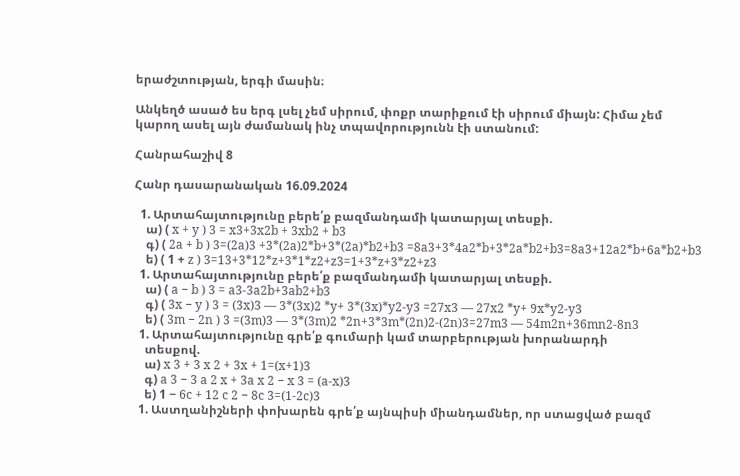երաժշտության, երգի մասին։

Անկեղծ ասած ես երգ լսել չեմ սիրում, փոքր տարիքում էի սիրում միայն: Հիմա չեմ կարող ասել այն ժամանակ ինչ տպավորությունն էի ստանում:

Հանրահաշիվ 8

Հանր դասարանական 16.09.2024

  1. Արտահայտությունը բերե՛ք բազմանդամի կատարյալ տեսքի.
    ա) ( x + y ) 3 = x3+3x2b + 3xb2 + b3
    գ) ( 2a + b ) 3=(2a)3 +3*(2a)2*b+3*(2a)*b2+b3 =8a3+3*4a2*b+3*2a*b2+b3=8a3+12a2*b+6a*b2+b3
    ե) ( 1 + z ) 3=13+3*12*z+3*1*z2+z3=1+3*z+3*z2+z3
  1. Արտահայտությունը բերե՛ք բազմանդամի կատարյալ տեսքի.
    ա) ( a − b ) 3 = a3-3a2b+3ab2+b3
    գ) ( 3x − y ) 3 = (3x)3 — 3*(3x)2 *y+ 3*(3x)*y2-y3 =27x3 — 27x2 *y+ 9x*y2-y3
    ե) ( 3m − 2n ) 3 =(3m)3 — 3*(3m)2 *2n+3*3m*(2n)2-(2n)3=27m3 — 54m2n+36mn2-8n3
  1. Արտահայտությունը գրե՛ք գումարի կամ տարբերության խորանարդի
    տեսքով.
    ա) x 3 + 3 x 2 + 3x + 1=(x+1)3
    գ) a 3 − 3 a 2 x + 3a x 2 − x 3 = (a-x)3
    ե) 1 − 6c + 12 c 2 − 8c 3=(1-2c)3
  1. Աստղանիշների փոխարեն գրե՛ք այնպիսի միանդամներ, որ ստացված բազմ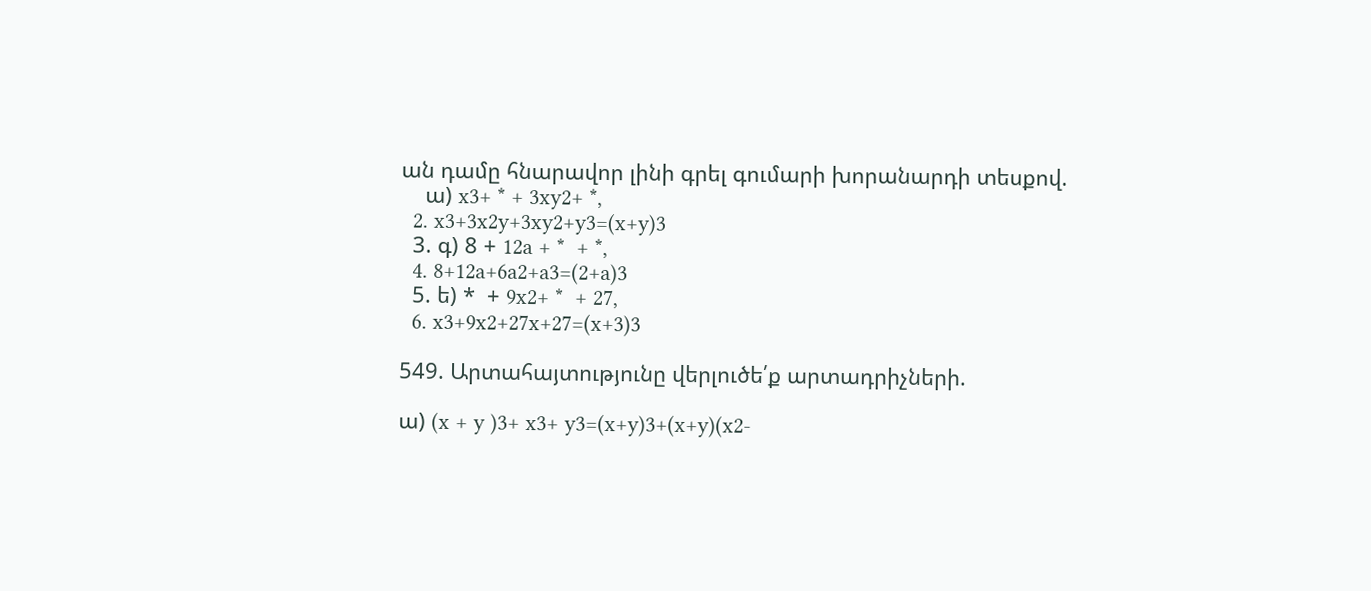ան դամը հնարավոր լինի գրել գումարի խորանարդի տեսքով.
    ա) x3+ * + 3xy2+ *,
  2. x3+3x2y+3xy2+y3=(x+y)3
  3. գ) 8 + 12a + *  + *,
  4. 8+12a+6a2+a3=(2+a)3
  5. ե) *  + 9x2+ *  + 27,
  6. x3+9x2+27x+27=(x+3)3

549. Արտահայտությունը վերլուծե՛ք արտադրիչների.

ա) (x + y )3+ x3+ y3=(x+y)3+(x+y)(x2-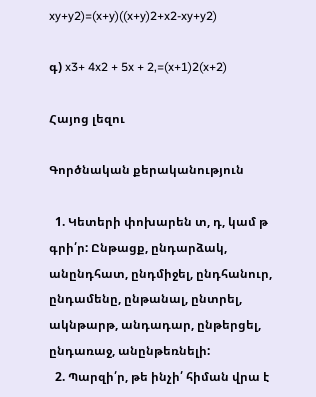xy+y2)=(x+y)((x+y)2+x2-xy+y2)

գ) x3+ 4x2 + 5x + 2,=(x+1)2(x+2)

Հայոց լեզու

Գործնական քերականություն

  1. Կետերի փոխարեն տ, դ, կամ թ գրի՛ր: Ընթացք, ընդարձակ, անընդհատ, ընդմիջել, ընդհանուր, ընդամենը, ընթանալ, ընտրել, ակնթարթ, անդադար, ընթերցել, ընդառաջ, անընթեռնելի:
  2. Պարզի՛ր, թե ինչի՛ հիման վրա է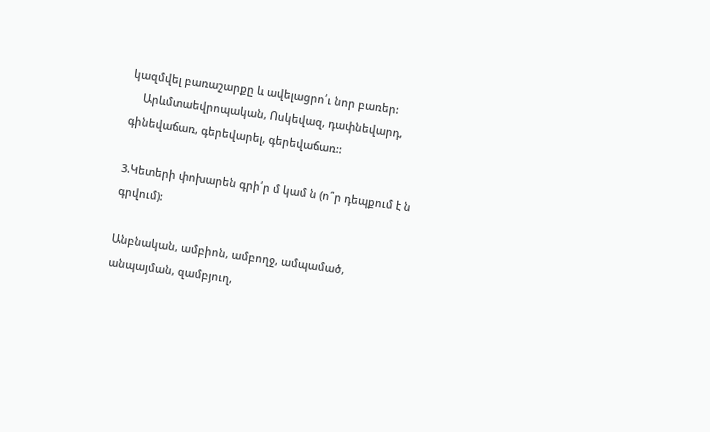կազմվել բառաշարքը և ավելացրո՛ւ նոր բառեր:
    Արևմտաեվրոպական, Ոսկեվազ, դափնեվարդ, գինեվաճառ, գերեվարել, գերեվաճառ::

3.Կետերի փոխարեն գրի՛ր մ կամ ն (ո՞ր դեպքում է ն գրվում):

Անբնական, ամբիոն, ամբողջ, ամպամած, անպայման, զամբյուղ,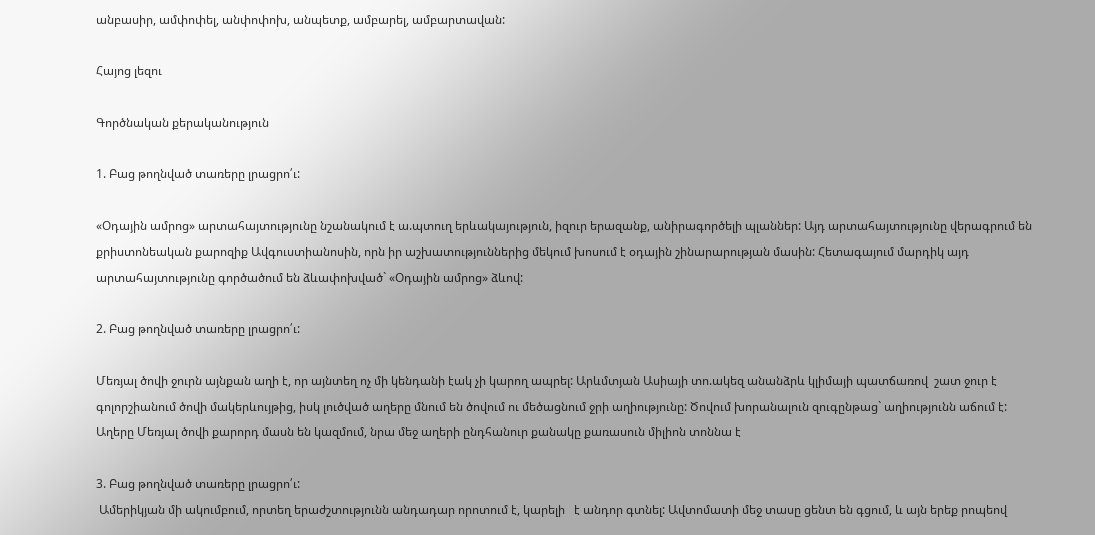անբասիր, ամփոփել, անփոփոխ, անպետք, ամբարել, ամբարտավան:

Հայոց լեզու

Գործնական քերականություն

1. Բաց թողնված տառերը լրացրո՛ւ:

«Օդային ամրոց» արտահայտությունը նշանակում է ա.պտուղ երևակայություն, իզուր երազանք, անիրագործելի պլաններ: Այդ արտահայտությունը վերագրում են քրիստոնեական քարոզիք Ավգուստիանոսին, որն իր աշխատություններից մեկում խոսում է օդային շինարարության մասին: Հետագայում մարդիկ այդ արտահայտությունը գործածում են ձևափոխված` «Օդային ամրոց» ձևով:

2. Բաց թողնված տառերը լրացրո՛ւ:

Մեռյալ ծովի ջուրն այնքան աղի է, որ այնտեղ ոչ մի կենդանի էակ չի կարող ապրել: Արևմտյան Ասիայի տո.ակեզ անանձրև կլիմայի պատճառով  շատ ջուր է գոլորշիանում ծովի մակերևույթից, իսկ լուծված աղերը մնում են ծովում ու մեծացնում ջրի աղիությունը: Ծովում խորանալուն զուգընթաց` աղիությունն աճում է: Աղերը Մեռյալ ծովի քարորդ մասն են կազմում, նրա մեջ աղերի ընդհանուր քանակը քառասուն միլիոն տոննա է

3. Բաց թողնված տառերը լրացրո՛ւ:
 Ամերիկյան մի ակումբում, որտեղ երաժշտությունն անդադար որոտում է, կարելի   է անդոր գտնել: Ավտոմատի մեջ տասը ցենտ են գցում, և այն երեք րոպեով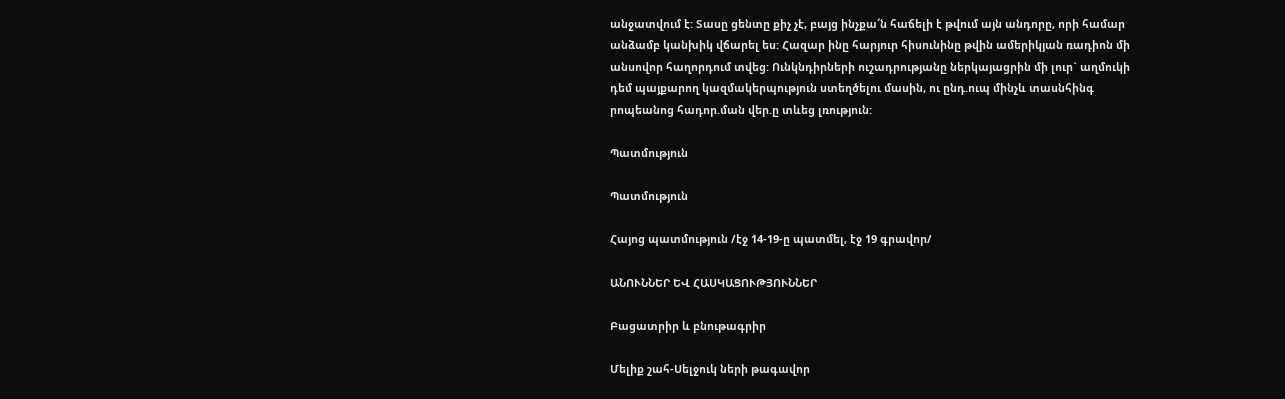անջատվում է: Տասը ցենտը քիչ չէ, բայց ինչքա՜ն հաճելի է թվում այն անդորը, որի համար անձամբ կանխիկ վճարել ես: Հազար ինը հարյուր հիսունինը թվին ամերիկյան ռադիոն մի անսովոր հաղորդում տվեց: Ունկնդիրների ուշադրությանը ներկայացրին մի լուր` աղմուկի դեմ պայքարող կազմակերպություն ստեղծելու մասին, ու ընդ.ուպ մինչև տասնհինգ րոպեանոց հադոր.ման վեր.ը տևեց լռություն:

Պատմություն

Պատմություն

Հայոց պատմություն /էջ 14-19-ը պատմել, էջ 19 գրավոր/

ԱՆՈՒՆՆԵՐ ԵՎ ՀԱՍԿԱՑՈՒԹՅՈՒՆՆԵՐ

Բացատրիր և բնութագրիր

Մելիք շահ-Սելջուկ ների թագավոր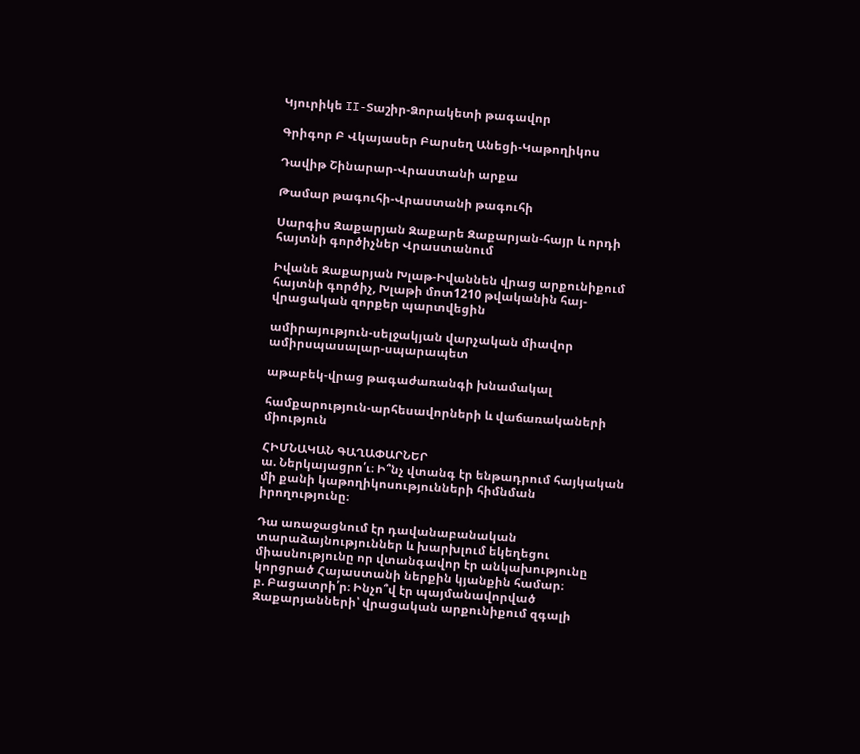Կյուրիկե II-Տաշիր-Ձորակետի թագավոր

Գրիգոր Բ Վկայասեր Բարսեղ Անեցի-Կաթողիկոս

Դավիթ Շինարար-Վրաստանի արքա

Թամար թագուհի-Վրաստանի թագուհի

Սարգիս Զաքարյան Զաքարե Զաքարյան-հայր և որդի հայտնի գործիչներ Վրաստանում

Իվանե Զաքարյան Խլաթ-Իվաննեն վրաց արքունիքում հայտնի գործիչ, Խլաթի մոտ1210 թվականին հայ-վրացական զորքեր պարտվեցին

ամիրայություն-սելջակյան վարչական միավոր ամիրսպասալար-սպարապետ

աթաբեկ-վրաց թագաժառանգի խնամակալ

համքարություն-արհեսավորների և վաճառակաների միություն

ՀԻՄՆԱԿԱՆ ԳԱՂԱՓԱՐՆԵՐ
ա. Ներկայացրո՛ւ։ Ի՞նչ վտանգ էր ենթադրում հայկական
մի քանի կաթողիկոսությունների հիմնման իրողությունը։

Դա առաջացնում էր դավանաբանական տարաձայնություններ և խարխլում եկեղեցու միասնությունը որ վտանգավոր էր անկախությունը կորցրած Հայաստանի ներքին կյանքին համար։
բ. Բացատրի՛ր։ Ինչո՞վ էր պայմանավորված Զաքարյանների՝ վրացական արքունիքում զգալի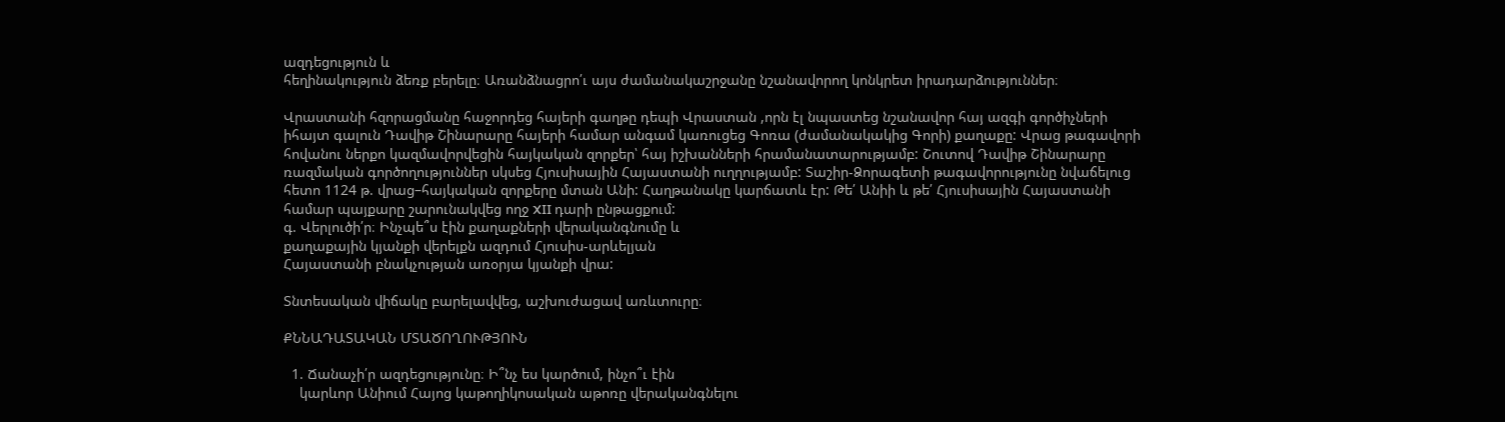ազդեցություն և
հեղինակություն ձեռք բերելը։ Առանձնացրո՛ւ այս ժամանակաշրջանը նշանավորող կոնկրետ իրադարձություններ։

Վրաստանի հզորացմանը հաջորդեց հայերի գաղթը դեպի Վրաստան ,որն էլ նպաստեց նշանավոր հայ ազգի գործիչների իհայտ գալուն Դավիթ Շինարարը հայերի համար անգամ կառուցեց Գոռա (ժամանակակից Գորի) քաղաքը: Վրաց թագավորի հովանու ներքո կազմավորվեցին հայկական զորքեր՝ հայ իշխանների հրամանատարությամբ: Շուտով Դավիթ Շինարարը ռազմական գործողություններ սկսեց Հյուսիսային Հայաստանի ուղղությամբ: Տաշիր-Ձորագետի թագավորությունը նվաճելուց հետո 1124 թ. վրաց–հայկական զորքերը մտան Անի: Հաղթանակը կարճատև էր: Թե՛ Անիի և թե՛ Հյուսիսային Հայաստանի համար պայքարը շարունակվեց ողջ XII դարի ընթացքում:
գ. Վերլուծի՛ր։ Ինչպե՞ս էին քաղաքների վերականգնումը և
քաղաքային կյանքի վերելքն ազդում Հյուսիս-արևելյան
Հայաստանի բնակչության առօրյա կյանքի վրա:

Տնտեսական վիճակը բարելավվեց, աշխուժացավ առևտուրը։

ՔՆՆԱԴԱՏԱԿԱՆ ՄՏԱԾՈՂՈՒԹՅՈՒՆ

  1. Ճանաչի՛ր ազդեցությունը։ Ի՞նչ ես կարծում, ինչո՞ւ էին
    կարևոր Անիում Հայոց կաթողիկոսական աթոռը վերականգնելու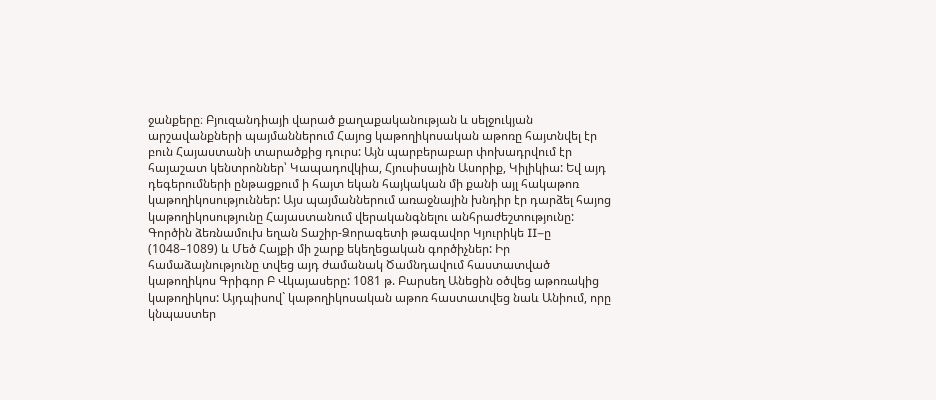ջանքերը։ Բյուզանդիայի վարած քաղաքականության և սելջուկյան արշավանքների պայմաններում Հայոց կաթողիկոսական աթոռը հայտնվել էր բուն Հայաստանի տարածքից դուրս: Այն պարբերաբար փոխադրվում էր հայաշատ կենտրոններ՝ Կապադովկիա, Հյուսիսային Ասորիք, Կիլիկիա: Եվ այդ դեգերումների ընթացքում ի հայտ եկան հայկական մի քանի այլ հակաթոռ կաթողիկոսություններ: Այս պայմաններում առաջնային խնդիր էր դարձել հայոց կաթողիկոսությունը Հայաստանում վերականգնելու անհրաժեշտությունը: Գործին ձեռնամուխ եղան Տաշիր-Ձորագետի թագավոր Կյուրիկե II–ը (1048–1089) և Մեծ Հայքի մի շարք եկեղեցական գործիչներ: Իր համաձայնությունը տվեց այդ ժամանակ Ծամնդավում հաստատված կաթողիկոս Գրիգոր Բ Վկայասերը: 1081 թ. Բարսեղ Անեցին օծվեց աթոռակից կաթողիկոս: Այդպիսով` կաթողիկոսական աթոռ հաստատվեց նաև Անիում, որը կնպաստեր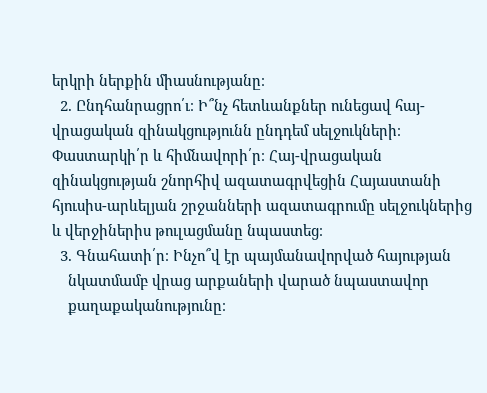երկրի ներքին միասնությանը։
  2. Ընդհանրացրո՛ւ։ Ի՞նչ հետևանքներ ունեցավ հայ-վրացական զինակցությունն ընդդեմ սելջուկների։ Փաստարկի՛ր և հիմնավորի՛ր։ Հայ-վրացական զինակցության շնորհիվ ազատագրվեցին Հայաստանի հյուսիս-արևելյան շրջանների ազատագրումը սելջուկներից և վերջիներիս թուլացմանը նպաստեց։
  3. Գնահատի՛ր։ Ինչո՞վ էր պայմանավորված հայության
    նկատմամբ վրաց արքաների վարած նպաստավոր
    քաղաքականությունը։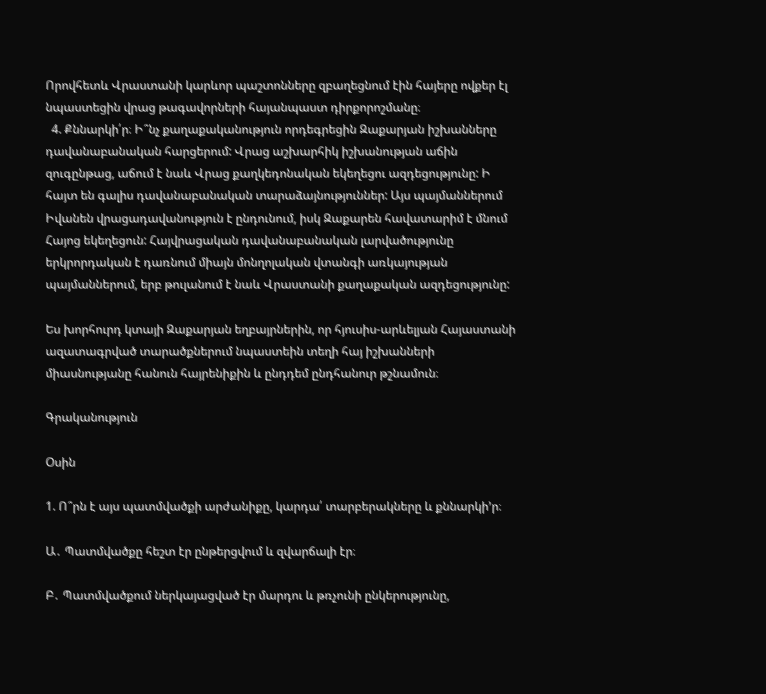Որովհետև Վրաստանի կարևոր պաշտոնները զբաղեցնում էին հայերը ովքեր էլ նպաստեցին վրաց թագավորների հայանպաստ դիրքորոշմանը։
  4. Քննարկի՛ր։ Ի՞նչ քաղաքականություն որդեգրեցին Զաքարյան իշխանները դավանաբանական հարցերում: Վրաց աշխարհիկ իշխանության աճին զուգընթաց, աճում է նաև Վրաց քաղկեդոնական եկեղեցու ազդեցությունը: Ի հայտ են գալիս դավանաբանական տարաձայնություններ: Այս պայմաններում Իվանեն վրացադավանություն է ընդունում, իսկ Զաքարեն հավատարիմ է մնում Հայոց եկեղեցուն: Հայվրացական դավանաբանական լարվածությունը երկրորդական է դառնում միայն մոնղոլական վտանգի առկայության պայմաններում, երբ թուլանում է նաև Վրաստանի քաղաքական ազդեցությունը:

Ես խորհուրդ կտայի Զաքարյան եղբայրներին, որ հյուսիս-արևելյան Հայաստանի ազատագրված տարածքներում նպաստեին տեղի հայ իշխանների միասնությանը հանուն հայրենիքին և ընդդեմ ընդհանուր թշնամուն։

Գրականություն

Օսին

1. Ո՞րն է այս պատմվածքի արժանիքը, կարդա՛ տարբերակները և քննարկի’ր։

Ա․ Պատմվածքը հեշտ էր ընթերցվում և զվարճալի էր։

Բ․ Պատմվածքում ներկայացված էր մարդու և թռչունի ընկերությունը,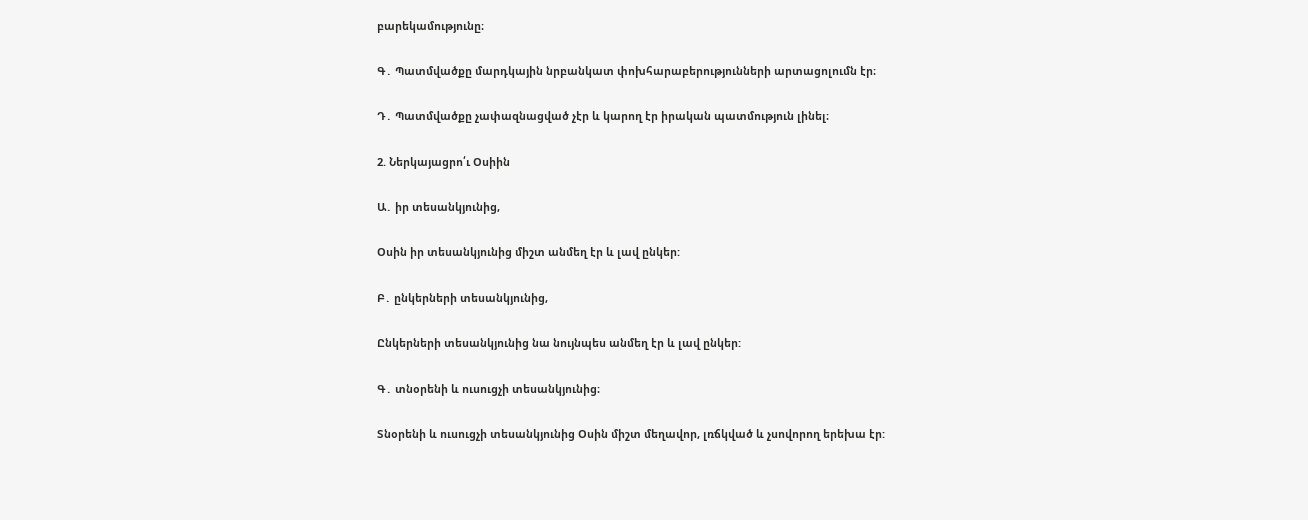բարեկամությունը։

Գ․ Պատմվածքը մարդկային նրբանկատ փոխհարաբերությունների արտացոլումն էր։

Դ․ Պատմվածքը չափազնացված չէր և կարող էր իրական պատմություն լինել։

2. Ներկայացրո՛ւ Օսիին

Ա․ իր տեսանկյունից,

Օսին իր տեսանկյունից միշտ անմեղ էր և լավ ընկեր:

Բ․ ընկերների տեսանկյունից,

Ընկերների տեսանկյունից նա նույնպես անմեղ էր և լավ ընկեր:

Գ․ տնօրենի և ուսուցչի տեսանկյունից։

Տնօրենի և ուսուցչի տեսանկյունից Օսին միշտ մեղավոր, լռճկված և չսովորող երեխա էր: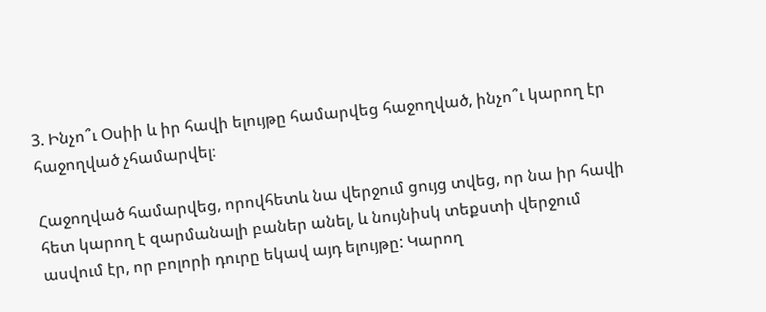3. Ինչո՞ւ Օսիի և իր հավի ելույթը համարվեց հաջողված, ինչո՞ւ կարող էր հաջողված չհամարվել։

Հաջողված համարվեց, որովհետև նա վերջում ցույց տվեց, որ նա իր հավի հետ կարող է զարմանալի բաներ անել, և նույնիսկ տեքստի վերջում ասվում էր, որ բոլորի դուրը եկավ այդ ելույթը: Կարող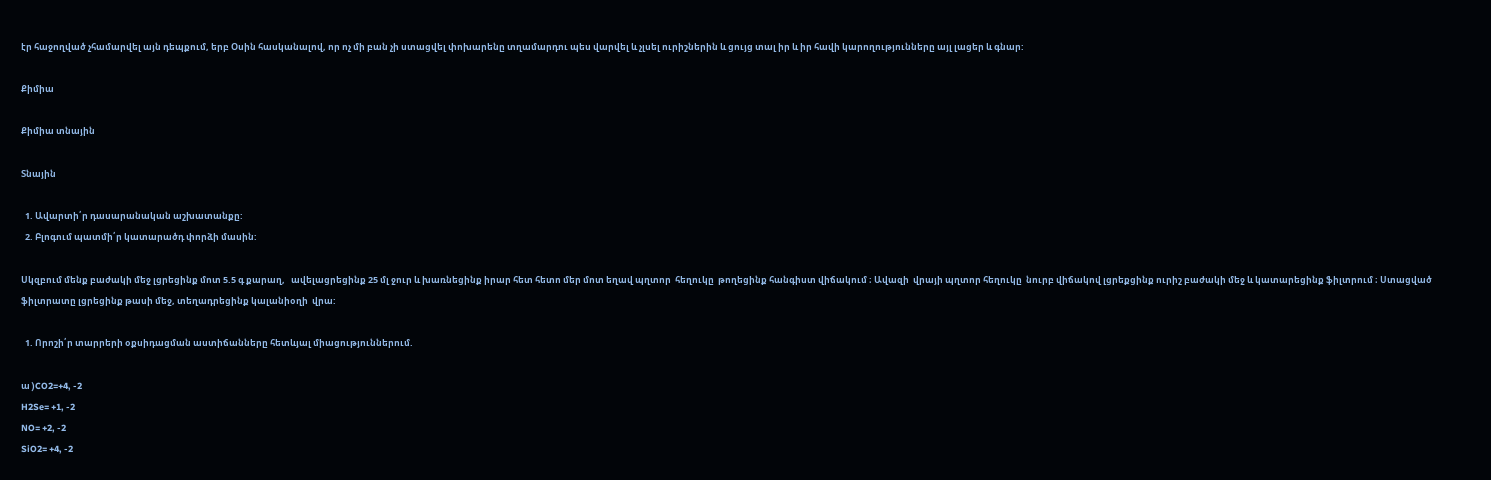էր հաջողված չհամարվել այն դեպքում, երբ Օսին հասկանալով, որ ոչ մի բան չի ստացվել փոխարենը տղամարդու պես վարվել և չլսել ուրիշներին և ցույց տալ իր և իր հավի կարողությունները այլ լացեր և գնար:

Քիմիա

Քիմիա տնային

Տնային

  1. Ավարտի՛ր դասարանական աշխատանքը:
  2. Բլոգում պատմի՛ր կատարածդ փորձի մասին:

Սկզբում մենք բաժակի մեջ լցրեցինք մոտ 5.5 գ քարաղ,   ավելացրեցինք 25 մլ ջուր և խառնեցինք իրար հետ հետո մեր մոտ եղավ պղտոր  հեղուկը  թողեցինք հանգիստ վիճակում ։ Ավազի  վրայի պղտոր հեղուկը  նուրբ վիճակով լցրեքցինք ուրիշ բաժակի մեջ և կատարեցինք ֆիլտրում ։ Ստացված  ֆիլտրատը լցրեցինք թասի մեջ, տեղադրեցինք կալանիօղի  վրա:

  1. Որոշի՛ր տարրերի օքսիդացման աստիճանները հետևյալ միացություններում.

ա )CO2=+4, -2
H2Se= +1, -2
NO= +2, -2
SiO2= +4, -2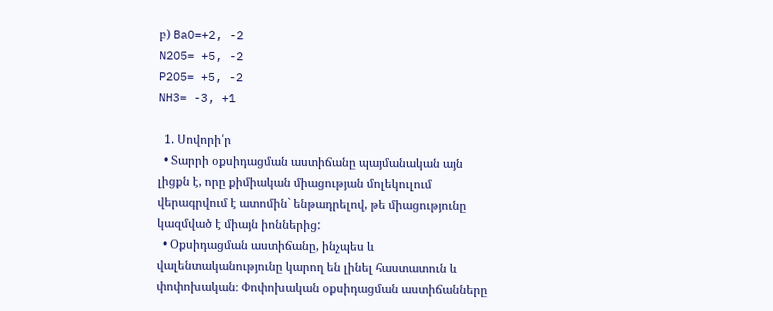բ) BaO=+2, -2
N2O5= +5, -2
P2O5= +5, -2
NH3= -3, +1

  1. Սովորի՛ր
  • Տարրի օքսիդացման աստիճանը պայմանական այն լիցքն է, որը քիմիական միացության մոլեկուլում վերագրվում է ատոմին` ենթադրելով, թե միացությունը կազմված է միայն իոններից:
  • Օքսիդացման աստիճանը, ինչպես և վալենտականությունը կարող են լինել հաստատուն և փոփոխական։ Փոփոխական օքսիդացման աստիճանները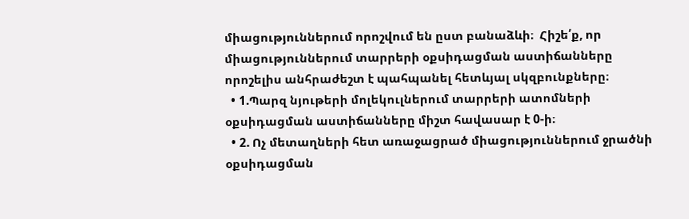միացություններում որոշվում են ըստ բանաձևի։  Հիշե՛ք, որ միացություններում տարրերի օքսիդացման աստիճանները որոշելիս անհրաժեշտ է պահպանել հետևյալ սկզբունքները։
  • 1.Պարզ նյութերի մոլեկուլներում տարրերի ատոմների օքսիդացման աստիճանները միշտ հավասար է 0-ի։
  • 2. Ոչ մետաղների հետ առաջացրած միացություններում ջրածնի օքսիդացման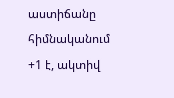աստիճանը հիմնականում +1 է, ակտիվ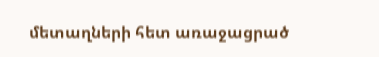մետաղների հետ առաջացրած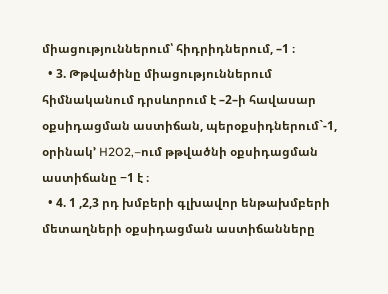միացություններում՝ հիդրիդներում, –1 ։
  • 3. Թթվածինը միացություններում հիմնականում դրսևորում է –2–ի հավասար օքսիդացման աստիճան, պերօքսիդներում`-1, օրինակ’ H2O2,–ում թթվածնի օքսիդացման աստիճանը −1 է ։
  • 4. 1 ,2,3 րդ խմբերի գլխավոր ենթախմբերի մետաղների օքսիդացման աստիճանները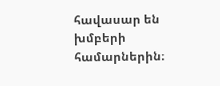հավասար են խմբերի համարներին։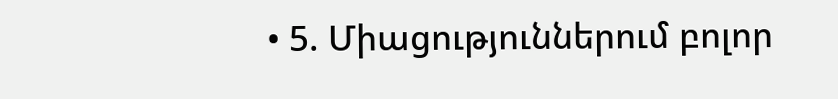• 5. Միացություններում բոլոր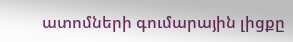ատոմների գումարային լիցքը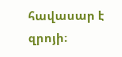հավասար է զրոյի։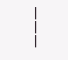———